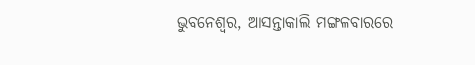ଭୁବନେଶ୍ବର, ଆସନ୍ତାକାଲି ମଙ୍ଗଳବାରରେ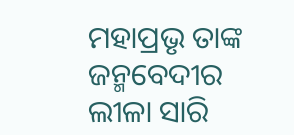ମହାପ୍ରଭୃ ତାଙ୍କ ଜନ୍ମବେଦୀର ଲୀଳା ସାରି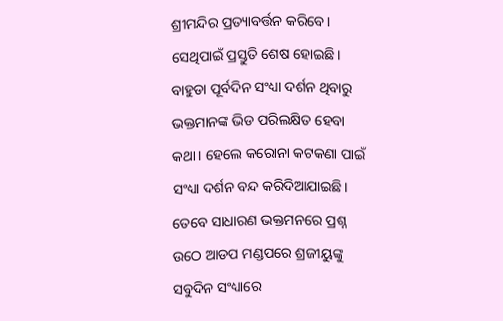ଶ୍ରୀମନ୍ଦିର ପ୍ରତ୍ୟାବର୍ତ୍ତନ କରିବେ। ସେଥିପାଇଁ ପ୍ରସ୍ତୁତି ଶେଷ ହୋଇଛି। ବାହୁଡା ପୂର୍ବଦିନ ସଂଧ୍ୟା ଦର୍ଶନ ଥିବାରୁ ଭକ୍ତମାନଙ୍କ ଭିଡ ପରିଲକ୍ଷିତ ହେବା କଥା। ହେଲେ କରୋନା କଟକଣା ପାଇଁ ସଂଧ୍ୟା ଦର୍ଶନ ବନ୍ଦ କରିଦିଆଯାଇଛି।
ତେବେ ସାଧାରଣ ଭକ୍ତମନରେ ପ୍ରଶ୍ନ ଉଠେ ଆଡପ ମଣ୍ଡପରେ ଶ୍ରଜୀୟୁଙ୍କୁ ସବୁଦିନ ସଂଧ୍ୟାରେ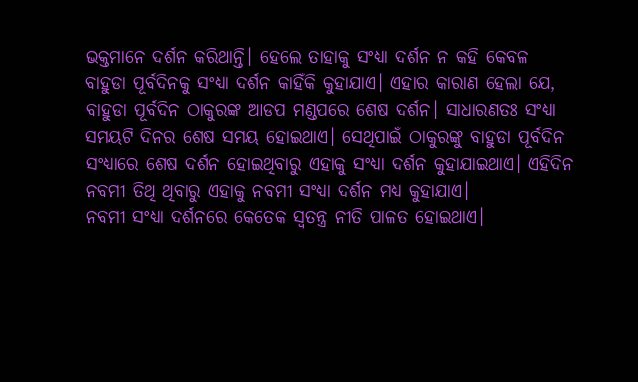ଭକ୍ତମାନେ ଦର୍ଶନ କରିଥାନ୍ତି। ହେଲେ ତାହାକୁ ସଂଧ୍ୟା ଦର୍ଶନ ନ କହି କେବଳ ବାହୁଡା ପୂର୍ବଦିନକୁ ସଂଧ୍ୟା ଦର୍ଶନ କାହିଁକି କୁହାଯାଏ। ଏହାର କାରାଣ ହେଲା ଯେ, ବାହୁଡା ପୂର୍ବଦିନ ଠାକୁରଙ୍କ ଆଡପ ମଣ୍ଡପରେ ଶେଷ ଦର୍ଶନ। ସାଧାରଣତଃ ସଂଧ୍ୟା ସମୟଟି ଦିନର ଶେଷ ସମୟ ହୋଇଥାଏ। ସେଥିପାଇଁ ଠାକୁରଙ୍କୁ ବାହୁଡା ପୂର୍ବଦିନ ସଂଧ୍ୟାରେ ଶେଷ ଦର୍ଶନ ହୋଇଥିବାରୁ ଏହାକୁ ସଂଧ୍ୟା ଦର୍ଶନ କୁହାଯାଇଥାଏ। ଏହିଦିନ ନବମୀ ତିଥି ଥିବାରୁ ଏହାକୁ ନବମୀ ସଂଧ୍ୟା ଦର୍ଶନ ମଧ୍ୟ କୁହାଯାଏ।
ନବମୀ ସଂଧ୍ୟା ଦର୍ଶନରେ କେତେକ ସ୍ବତନ୍ତ୍ର ନୀତି ପାଳତ ହୋଇଥାଏ।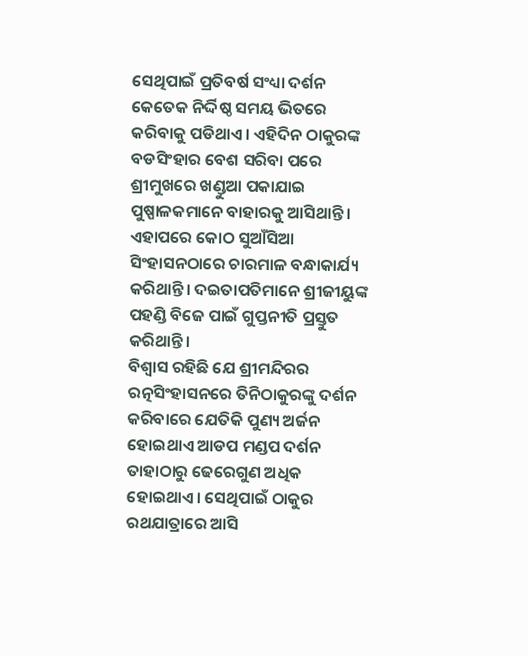ସେଥିପାଇଁ ପ୍ରତିବର୍ଷ ସଂଧ୍ୟା ଦର୍ଶନ କେତେକ ନିର୍ଦ୍ଦିଷ୍ଠ ସମୟ ଭିତରେ କରିବାକୁ ପଡିଥାଏ। ଏହିଦିନ ଠାକୁରଙ୍କ ବଡସିଂହାର ବେଶ ସରିବା ପରେ ଶ୍ରୀମୁଖରେ ଖଣ୍ଡୁଆ ପକାଯାଇ ପୁଷ୍ପାଳକମାନେ ବାହାରକୁ ଆସିଥାନ୍ତି। ଏହାପରେ କୋଠ ସୁଆଁସିଆ ସିଂହାସନଠାରେ ଚାରମାଳ ବନ୍ଧାକାର୍ଯ୍ୟ କରିଥାନ୍ତି। ଦଇତାପତିମାନେ ଶ୍ରୀଜୀୟୁଙ୍କ ପହଣ୍ଡି ବିଜେ ପାଇଁ ଗୁପ୍ତନୀତି ପ୍ରସ୍ତୁତ କରିଥାନ୍ତି।
ବିଶ୍ବାସ ରହିଛି ଯେ ଶ୍ରୀମନ୍ଦିରର ରତ୍ନସିଂହାସନରେ ତିନିଠାକୁରଙ୍କୁ ଦର୍ଶନ କରିବାରେ ଯେତିକି ପୁଣ୍ୟ ଅର୍ଜନ ହୋଇଥାଏ ଆଡପ ମଣ୍ଡପ ଦର୍ଶନ ତାହାଠାରୁ ଢେରେଗୁଣ ଅଧିକ ହୋଇଥାଏ। ସେଥିପାଇଁ ଠାକୁର ରଥଯାତ୍ରାରେ ଆସି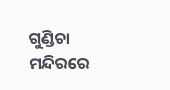ଗୁଣ୍ଡିଚା ମନ୍ଦିରରେ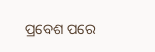ପ୍ରବେଶ ପରେ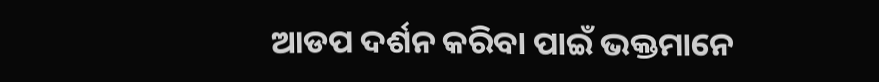ଆଡପ ଦର୍ଶନ କରିବା ପାଇଁ ଭକ୍ତମାନେ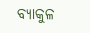ବ୍ୟାକୁଳ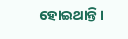ହୋଇଥାନ୍ତି।